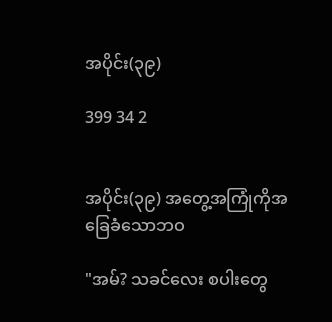အပိုင်း(၃၉)

399 34 2


အပိုင်း(၃၉) အတွေ့အကြုံကိုအခြေခံသောဘဝ

"အမ်? သခင်လေး စပါးတွေ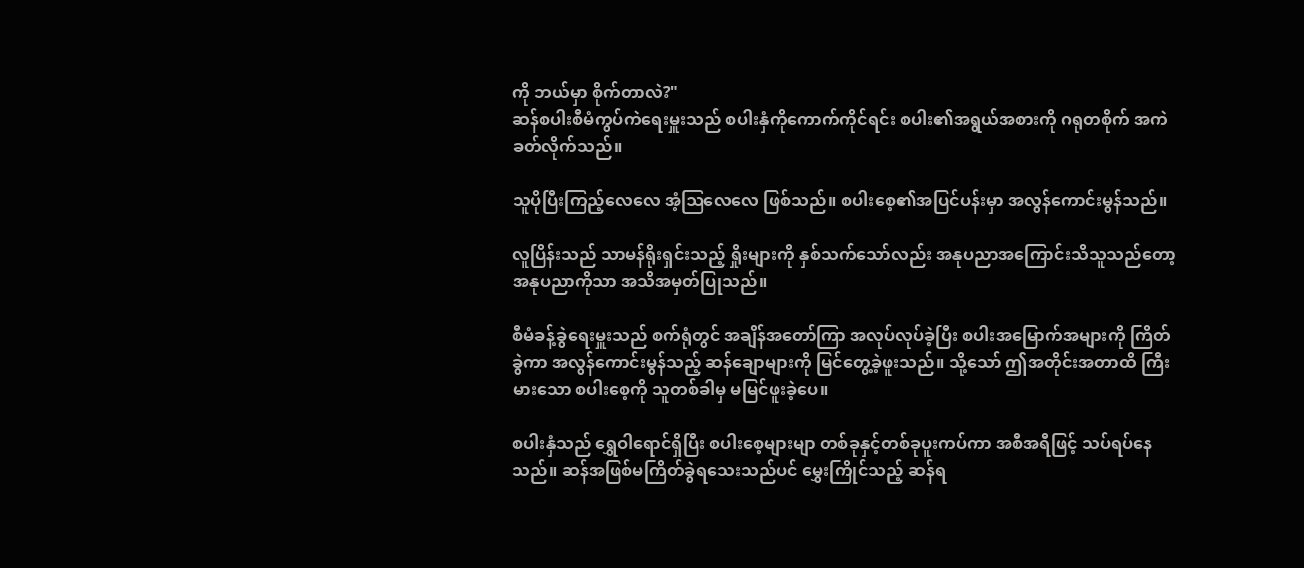ကို ဘယ်မှာ စိုက်တာလဲ?"
ဆန်စပါးစီမံကွပ်ကဲရေးမှူးသည် စပါးနှံကိုကောက်ကိုင်ရင်း စပါး၏အရွယ်အစားကို ဂရုတစိုက် အကဲခတ်လိုက်သည်။

သူပိုပြီးကြည့်လေလေ အံ့ဩလေလေ ဖြစ်သည်။ စပါးစေ့၏အပြင်ပန်းမှာ အလွန်ကောင်းမွန်သည်။

လူပြိန်းသည် သာမန်ရိုးရှင်းသည့် ရှိုးများကို နှစ်သက်သော်လည်း အနုပညာအကြောင်းသိသူသည်တော့ အနုပညာကိုသာ အသိအမှတ်ပြုသည်။

စီမံခန့်ခွဲရေးမှူးသည် စက်ရုံတွင် အချိန်အ‌တော်ကြာ အလုပ်လုပ်ခဲ့ပြီး စပါးအမြောက်အများကို ကြိတ်ခွဲကာ အလွန်ကောင်းမွန်သည့် ဆန်ချောများကို မြင်တွေ့ခဲ့ဖူးသည်။ သို့သော် ဤအတိုင်းအတာထိ ကြီးမားသော စပါးစေ့ကို သူတစ်ခါမှ မမြင်ဖူးခဲ့ပေ။

စပါးနှံသည် ရွှေဝါရောင်ရှိပြီး စပါးစေ့များမျာ တစ်ခုနှင့်တစ်ခုပူးကပ်ကာ အစီအရီဖြင့် သပ်ရပ်နေသည်။ ဆန်အဖြစ်မကြိတ်ခွဲရသေးသည်ပင် မွှေးကြိုင်သည့် ဆန်ရ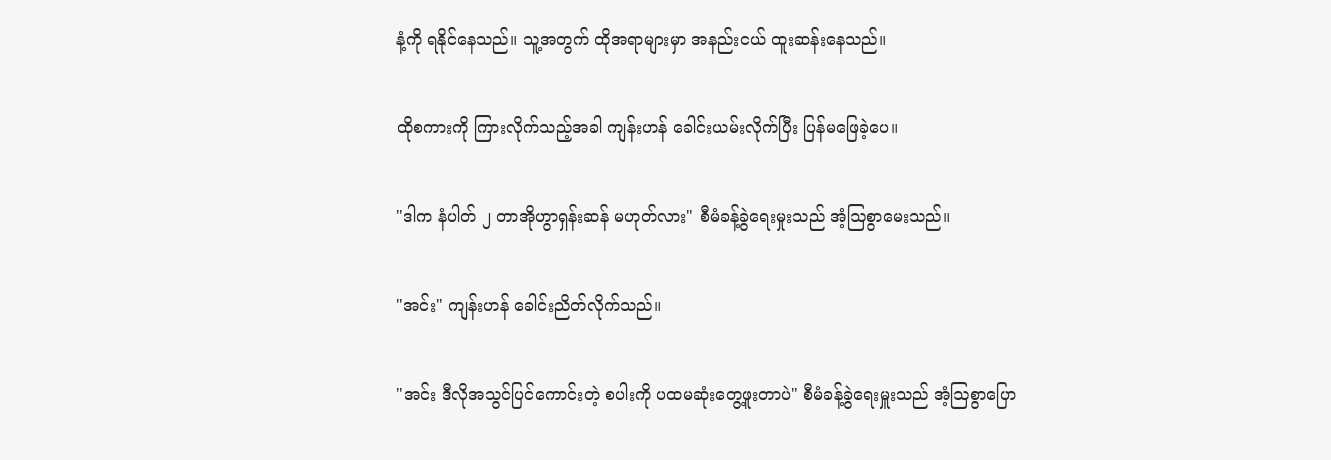နံ့ကို ရနိုင်နေသည်။ သူ့အတွက် ထိုအရာများမှာ အနည်းငယ် ထူးဆန်းနေသည်။

ထိုစကားကို ကြားလိုက်သည့်အခါ ကျန်းဟန် ခေါင်းယမ်းလိုက်ပြီး ပြန်မဖြေခဲ့ပေ။

"ဒါက နံပါတ် ၂ တာအိုဟွာရှန်းဆန် မဟုတ်လား" စီမံခန့်ခွဲရေးမှုးသည် အံ့ဩစွာမေးသည်။

"အင်း" ကျန်းဟန် ခေါင်းညိတ်လိုက်သည်။

"အင်း ဒီလိုအသွင်ပြင်ကောင်းတဲ့ စပါးကို ပထမဆုံးတွေ့ဖူးတာပဲ" စီမံခန့်ခွဲရေးမှူးသည် အံ့ဩစွာပြော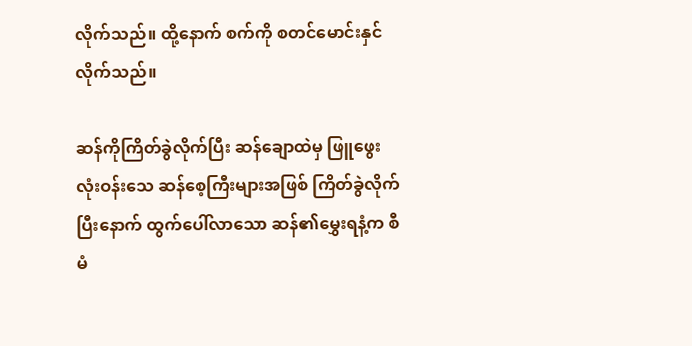လိုက်သည်။ ထို့နောက် စက်ကို စတင်မောင်းနှင်လိုက်သည်။

ဆန်ကိုကြိတ်ခွဲလိုက်ပြီး ဆန်ချောထဲမှ ဖြူဖွေးလုံးဝန်းသေ ဆန်စေ့ကြီးများအဖြစ် ကြိတ်ခွဲလိုက်ပြီးနောက် ထွက်ပေါ်လာသော ဆန်၏မွှေးရနံ့က စီမံ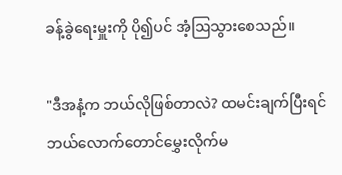ခန့်ခွဲရေးမှူးကို ပို၍ပင် အံ့ဩသွားစေသည်။

"ဒီအနံ့က ဘယ်လိုဖြစ်တာလဲ? ထမင်းချက်ပြီးရင် ဘယ်လောက်တောင်မွှေးလိုက်မ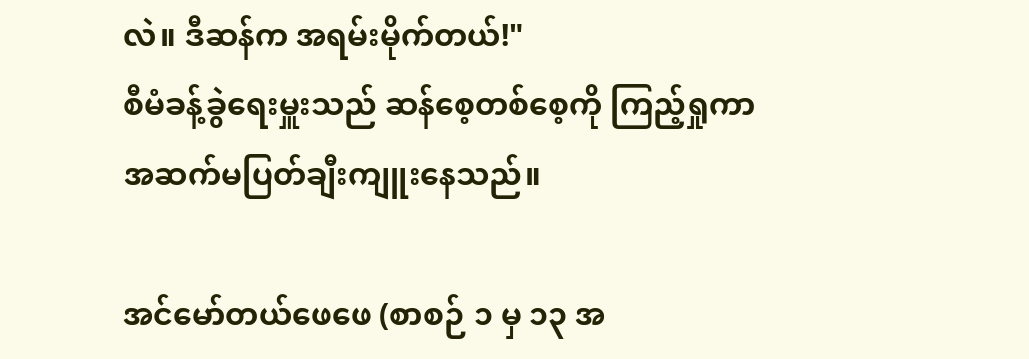လဲ။ ဒီဆန်က အရမ်းမိုက်တယ်!"
စီမံခန့်ခွဲရေးမှူးသည် ဆန်စေ့တစ်စေ့ကို ကြည့်ရှုကာ အဆက်မပြတ်ချီးကျူးနေသည်။

အင်မော်တယ်ဖေဖေ (စာစဉ် ၁ မှ ၁၃ အ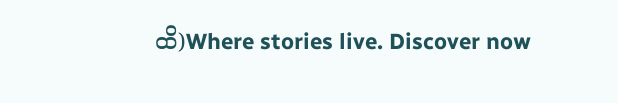ထိ)Where stories live. Discover now